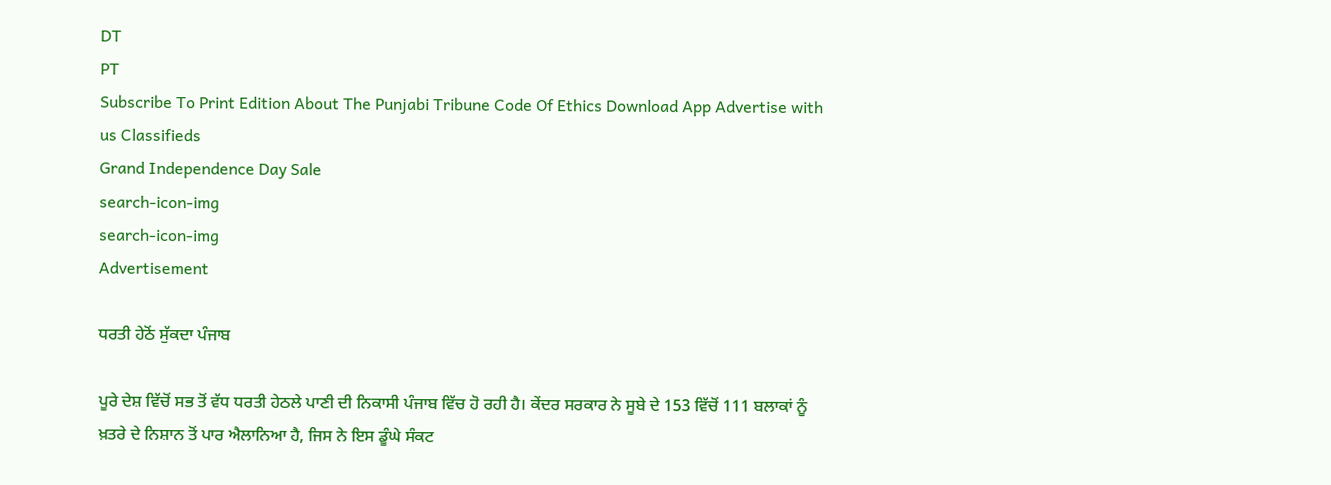DT
PT
Subscribe To Print Edition About The Punjabi Tribune Code Of Ethics Download App Advertise with us Classifieds
Grand Independence Day Sale
search-icon-img
search-icon-img
Advertisement

ਧਰਤੀ ਹੇਠੋਂ ਸੁੱਕਦਾ ਪੰਜਾਬ

ਪੂਰੇ ਦੇਸ਼ ਵਿੱਚੋਂ ਸਭ ਤੋਂ ਵੱਧ ਧਰਤੀ ਹੇਠਲੇ ਪਾਣੀ ਦੀ ਨਿਕਾਸੀ ਪੰਜਾਬ ਵਿੱਚ ਹੋ ਰਹੀ ਹੈ। ਕੇਂਦਰ ਸਰਕਾਰ ਨੇ ਸੂਬੇ ਦੇ 153 ਵਿੱਚੋਂ 111 ਬਲਾਕਾਂ ਨੂੰ ਖ਼ਤਰੇ ਦੇ ਨਿਸ਼ਾਨ ਤੋਂ ਪਾਰ ਐਲਾਨਿਆ ਹੈ, ਜਿਸ ਨੇ ਇਸ ਡੂੰਘੇ ਸੰਕਟ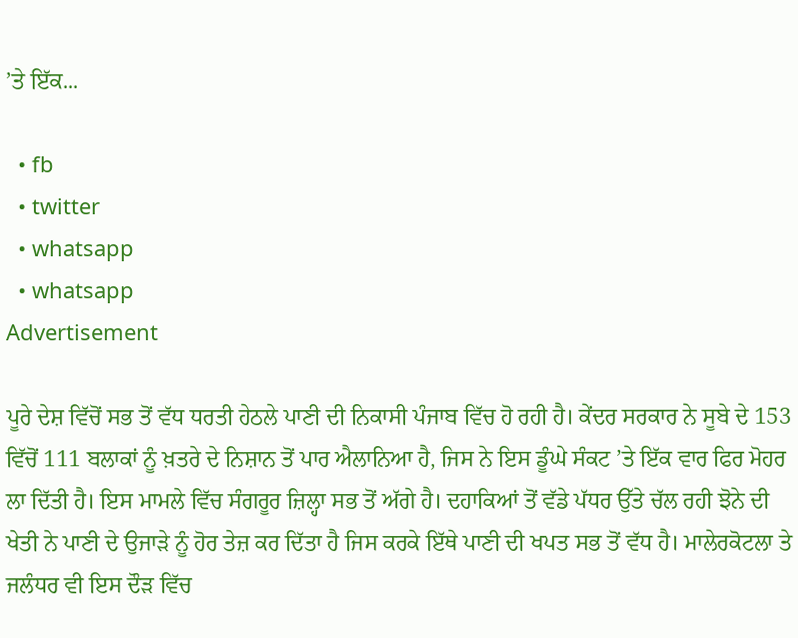’ਤੇ ਇੱਕ...

  • fb
  • twitter
  • whatsapp
  • whatsapp
Advertisement

ਪੂਰੇ ਦੇਸ਼ ਵਿੱਚੋਂ ਸਭ ਤੋਂ ਵੱਧ ਧਰਤੀ ਹੇਠਲੇ ਪਾਣੀ ਦੀ ਨਿਕਾਸੀ ਪੰਜਾਬ ਵਿੱਚ ਹੋ ਰਹੀ ਹੈ। ਕੇਂਦਰ ਸਰਕਾਰ ਨੇ ਸੂਬੇ ਦੇ 153 ਵਿੱਚੋਂ 111 ਬਲਾਕਾਂ ਨੂੰ ਖ਼ਤਰੇ ਦੇ ਨਿਸ਼ਾਨ ਤੋਂ ਪਾਰ ਐਲਾਨਿਆ ਹੈ, ਜਿਸ ਨੇ ਇਸ ਡੂੰਘੇ ਸੰਕਟ ’ਤੇ ਇੱਕ ਵਾਰ ਫਿਰ ਮੋਹਰ ਲਾ ਦਿੱਤੀ ਹੈ। ਇਸ ਮਾਮਲੇ ਵਿੱਚ ਸੰਗਰੂਰ ਜ਼ਿਲ੍ਹਾ ਸਭ ਤੋਂ ਅੱਗੇ ਹੈ। ਦਹਾਕਿਆਂ ਤੋਂ ਵੱਡੇ ਪੱਧਰ ਉੱਤੇ ਚੱਲ ਰਹੀ ਝੋਨੇ ਦੀ ਖੇਤੀ ਨੇ ਪਾਣੀ ਦੇ ਉਜਾੜੇ ਨੂੰ ਹੋਰ ਤੇਜ਼ ਕਰ ਦਿੱਤਾ ਹੈ ਜਿਸ ਕਰਕੇ ਇੱਥੇ ਪਾਣੀ ਦੀ ਖਪਤ ਸਭ ਤੋਂ ਵੱਧ ਹੈ। ਮਾਲੇਰਕੋਟਲਾ ਤੇ ਜਲੰਧਰ ਵੀ ਇਸ ਦੌੜ ਵਿੱਚ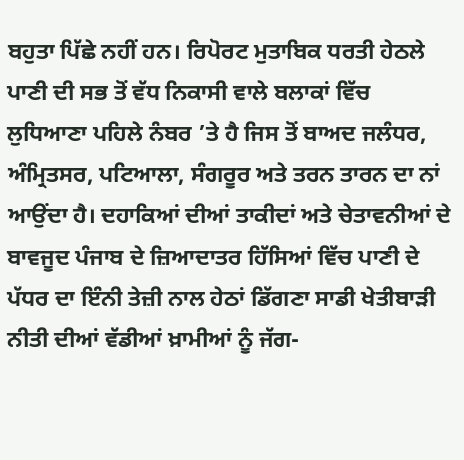ਬਹੁਤਾ ਪਿੱਛੇ ਨਹੀਂ ਹਨ। ਰਿਪੋਰਟ ਮੁਤਾਬਿਕ ਧਰਤੀ ਹੇਠਲੇ ਪਾਣੀ ਦੀ ਸਭ ਤੋਂ ਵੱਧ ਨਿਕਾਸੀ ਵਾਲੇ ਬਲਾਕਾਂ ਵਿੱਚ ਲੁਧਿਆਣਾ ਪਹਿਲੇ ਨੰਬਰ ’ਤੇ ਹੈ ਜਿਸ ਤੋਂ ਬਾਅਦ ਜਲੰਧਰ, ਅੰਮ੍ਰਿਤਸਰ, ਪਟਿਆਲਾ, ਸੰਗਰੂਰ ਅਤੇ ਤਰਨ ਤਾਰਨ ਦਾ ਨਾਂ ਆਉਂਦਾ ਹੈ। ਦਹਾਕਿਆਂ ਦੀਆਂ ਤਾਕੀਦਾਂ ਅਤੇ ਚੇਤਾਵਨੀਆਂ ਦੇ ਬਾਵਜੂਦ ਪੰਜਾਬ ਦੇ ਜ਼ਿਆਦਾਤਰ ਹਿੱਸਿਆਂ ਵਿੱਚ ਪਾਣੀ ਦੇ ਪੱਧਰ ਦਾ ਇੰਨੀ ਤੇਜ਼ੀ ਨਾਲ ਹੇਠਾਂ ਡਿੱਗਣਾ ਸਾਡੀ ਖੇਤੀਬਾੜੀ ਨੀਤੀ ਦੀਆਂ ਵੱਡੀਆਂ ਖ਼ਾਮੀਆਂ ਨੂੰ ਜੱਗ-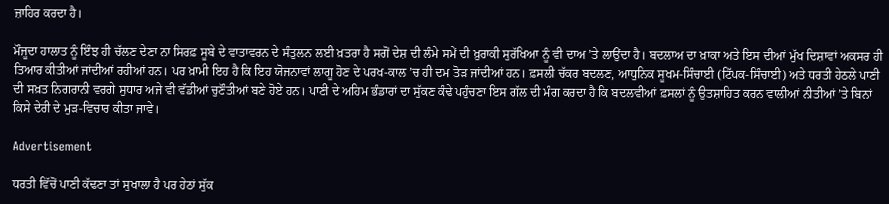ਜ਼ਾਹਿਰ ਕਰਦਾ ਹੈ।

ਮੌਜੂਦਾ ਹਾਲਾਤ ਨੂੰ ਇੰਝ ਹੀ ਚੱਲਣ ਦੇਣਾ ਨਾ ਸਿਰਫ਼ ਸੂਬੇ ਦੇ ਵਾਤਾਵਰਨ ਦੇ ਸੰਤੁਲਨ ਲਈ ਖ਼ਤਰਾ ਹੈ ਸਗੋਂ ਦੇਸ਼ ਦੀ ਲੰਮੇ ਸਮੇਂ ਦੀ ਖ਼ੁਰਾਕੀ ਸੁਰੱਖਿਆ ਨੂੰ ਵੀ ਦਾਅ ’ਤੇ ਲਾਉਂਦਾ ਹੈ। ਬਦਲਾਅ ਦਾ ਖ਼ਾਕਾ ਅਤੇ ਇਸ ਦੀਆਂ ਮੁੱਖ ਦਿਸ਼ਾਵਾਂ ਅਕਸਰ ਹੀ ਤਿਆਰ ਕੀਤੀਆਂ ਜਾਂਦੀਆਂ ਰਹੀਆਂ ਹਨ। ਪਰ ਖ਼ਾਮੀ ਇਹ ਹੈ ਕਿ ਇਹ ਯੋਜਨਾਵਾਂ ਲਾਗੂ ਹੋਣ ਦੇ ਪਰਖ-ਕਾਲ ’ਚ ਹੀ ਦਮ ਤੋੜ ਜਾਂਦੀਆਂ ਹਨ। ਫ਼ਸਲੀ ਚੱਕਰ ਬਦਲਣ, ਆਧੁਨਿਕ ਸੂਖਮ-ਸਿੰਚਾਈ (ਟਿੱਪਕ-ਸਿੰਚਾਈ) ਅਤੇ ਧਰਤੀ ਹੇਠਲੇ ਪਾਣੀ ਦੀ ਸਖ਼ਤ ਨਿਗਰਾਨੀ ਵਰਗੇ ਸੁਧਾਰ ਅਜੇ ਵੀ ਵੱਡੀਆਂ ਚੁਣੌਤੀਆਂ ਬਣੇ ਹੋਏ ਹਨ। ਪਾਣੀ ਦੇ ਅਹਿਮ ਭੰਡਾਰਾਂ ਦਾ ਸੁੱਕਣ ਕੰਢੇ ਪਹੁੰਚਣਾ ਇਸ ਗੱਲ ਦੀ ਮੰਗ ਕਰਦਾ ਹੈ ਕਿ ਬਦਲਵੀਆਂ ਫ਼ਸਲਾਂ ਨੂੰ ਉਤਸ਼ਾਹਿਤ ਕਰਨ ਵਾਲੀਆਂ ਨੀਤੀਆਂ ’ਤੇ ਬਿਨਾਂ ਕਿਸੇ ਦੇਰੀ ਦੇ ਮੁੜ-ਵਿਚਾਰ ਕੀਤਾ ਜਾਵੇ।

Advertisement

ਧਰਤੀ ਵਿੱਚੋਂ ਪਾਣੀ ਕੱਢਣਾ ਤਾਂ ਸੁਖਾਲਾ ਹੈ ਪਰ ਹੇਠਾਂ ਸੁੱਕ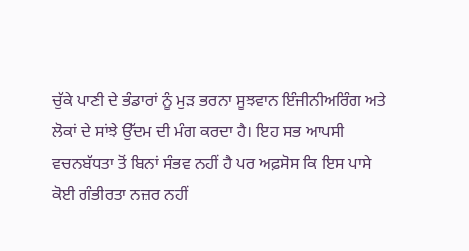ਚੁੱਕੇ ਪਾਣੀ ਦੇ ਭੰਡਾਰਾਂ ਨੂੰ ਮੁੜ ਭਰਨਾ ਸੂਝਵਾਨ ਇੰਜੀਨੀਅਰਿੰਗ ਅਤੇ ਲੋਕਾਂ ਦੇ ਸਾਂਝੇ ਉੱਦਮ ਦੀ ਮੰਗ ਕਰਦਾ ਹੈ। ਇਹ ਸਭ ਆਪਸੀ ਵਚਨਬੱਧਤਾ ਤੋਂ ਬਿਨਾਂ ਸੰਭਵ ਨਹੀਂ ਹੈ ਪਰ ਅਫ਼ਸੋਸ ਕਿ ਇਸ ਪਾਸੇ ਕੋਈ ਗੰਭੀਰਤਾ ਨਜ਼ਰ ਨਹੀਂ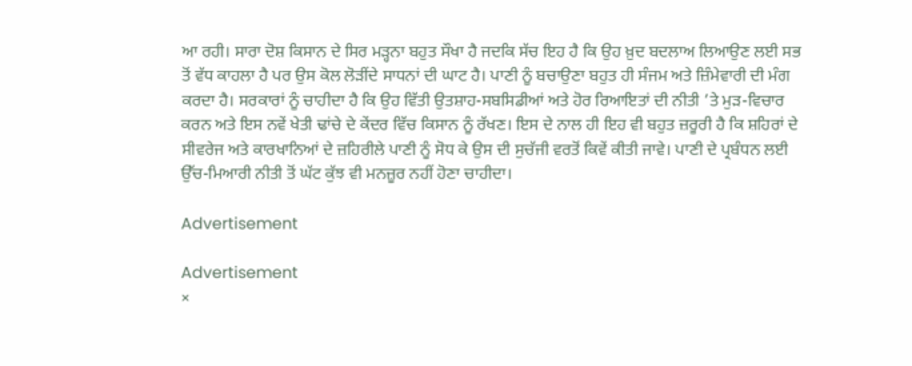ਆ ਰਹੀ। ਸਾਰਾ ਦੋਸ਼ ਕਿਸਾਨ ਦੇ ਸਿਰ ਮੜ੍ਹਨਾ ਬਹੁਤ ਸੌਖਾ ਹੈ ਜਦਕਿ ਸੱਚ ਇਹ ਹੈ ਕਿ ਉਹ ਖ਼ੁਦ ਬਦਲਾਅ ਲਿਆਉਣ ਲਈ ਸਭ ਤੋਂ ਵੱਧ ਕਾਹਲਾ ਹੈ ਪਰ ਉਸ ਕੋਲ ਲੋੜੀਂਦੇ ਸਾਧਨਾਂ ਦੀ ਘਾਟ ਹੈ। ਪਾਣੀ ਨੂੰ ਬਚਾਉਣਾ ਬਹੁਤ ਹੀ ਸੰਜਮ ਅਤੇ ਜ਼ਿੰਮੇਵਾਰੀ ਦੀ ਮੰਗ ਕਰਦਾ ਹੈ। ਸਰਕਾਰਾਂ ਨੂੰ ਚਾਹੀਦਾ ਹੈ ਕਿ ਉਹ ਵਿੱਤੀ ਉਤਸ਼ਾਹ-ਸਬਸਿਡੀਆਂ ਅਤੇ ਹੋਰ ਰਿਆਇਤਾਂ ਦੀ ਨੀਤੀ ’ਤੇ ਮੁੜ-ਵਿਚਾਰ ਕਰਨ ਅਤੇ ਇਸ ਨਵੇਂ ਖੇਤੀ ਢਾਂਚੇ ਦੇ ਕੇਂਦਰ ਵਿੱਚ ਕਿਸਾਨ ਨੂੰ ਰੱਖਣ। ਇਸ ਦੇ ਨਾਲ ਹੀ ਇਹ ਵੀ ਬਹੁਤ ਜ਼ਰੂਰੀ ਹੈ ਕਿ ਸ਼ਹਿਰਾਂ ਦੇ ਸੀਵਰੇਜ ਅਤੇ ਕਾਰਖਾਨਿਆਂ ਦੇ ਜ਼ਹਿਰੀਲੇ ਪਾਣੀ ਨੂੰ ਸੋਧ ਕੇ ਉਸ ਦੀ ਸੁਚੱਜੀ ਵਰਤੋਂ ਕਿਵੇਂ ਕੀਤੀ ਜਾਵੇ। ਪਾਣੀ ਦੇ ਪ੍ਰਬੰਧਨ ਲਈ ਉੱਚ-ਮਿਆਰੀ ਨੀਤੀ ਤੋਂ ਘੱਟ ਕੁੱਝ ਵੀ ਮਨਜ਼ੂਰ ਨਹੀਂ ਹੋਣਾ ਚਾਹੀਦਾ।

Advertisement

Advertisement
×